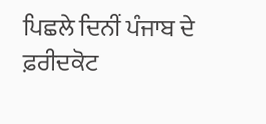ਪਿਛਲੇ ਦਿਨੀਂ ਪੰਜਾਬ ਦੇ ਫ਼ਰੀਦਕੋਟ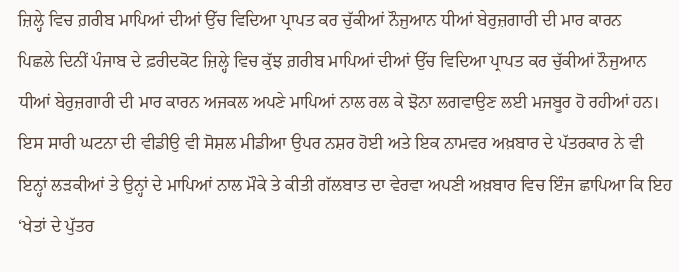ਜ਼ਿਲ੍ਹੇ ਵਿਚ ਗ਼ਰੀਬ ਮਾਪਿਆਂ ਦੀਆਂ ਉੱਚ ਵਿਦਿਆ ਪ੍ਰਾਪਤ ਕਰ ਚੁੱਕੀਆਂ ਨੌਜੁਆਨ ਧੀਆਂ ਬੇਰੁਜ਼ਗਾਰੀ ਦੀ ਮਾਰ ਕਾਰਨ
ਪਿਛਲੇ ਦਿਨੀਂ ਪੰਜਾਬ ਦੇ ਫ਼ਰੀਦਕੋਟ ਜ਼ਿਲ੍ਹੇ ਵਿਚ ਕੁੱਝ ਗ਼ਰੀਬ ਮਾਪਿਆਂ ਦੀਆਂ ਉੱਚ ਵਿਦਿਆ ਪ੍ਰਾਪਤ ਕਰ ਚੁੱਕੀਆਂ ਨੌਜੁਆਨ ਧੀਆਂ ਬੇਰੁਜ਼ਗਾਰੀ ਦੀ ਮਾਰ ਕਾਰਨ ਅਜਕਲ ਅਪਣੇ ਮਾਪਿਆਂ ਨਾਲ ਰਲ ਕੇ ਝੋਨਾ ਲਗਵਾਉਣ ਲਈ ਮਜਬੂਰ ਹੋ ਰਹੀਆਂ ਹਨ। ਇਸ ਸਾਰੀ ਘਟਨਾ ਦੀ ਵੀਡੀਉ ਵੀ ਸੋਸ਼ਲ ਮੀਡੀਆ ਉਪਰ ਨਸ਼ਰ ਹੋਈ ਅਤੇ ਇਕ ਨਾਮਵਰ ਅਖ਼ਬਾਰ ਦੇ ਪੱਤਰਕਾਰ ਨੇ ਵੀ ਇਨ੍ਹਾਂ ਲੜਕੀਆਂ ਤੇ ਉਨ੍ਹਾਂ ਦੇ ਮਾਪਿਆਂ ਨਾਲ ਮੌਕੇ ਤੇ ਕੀਤੀ ਗੱਲਬਾਤ ਦਾ ਵੇਰਵਾ ਅਪਣੀ ਅਖ਼ਬਾਰ ਵਿਚ ਇੰਜ ਛਾਪਿਆ ਕਿ ਇਹ ‘ਖੇਤਾਂ ਦੇ ਪੁੱਤਰ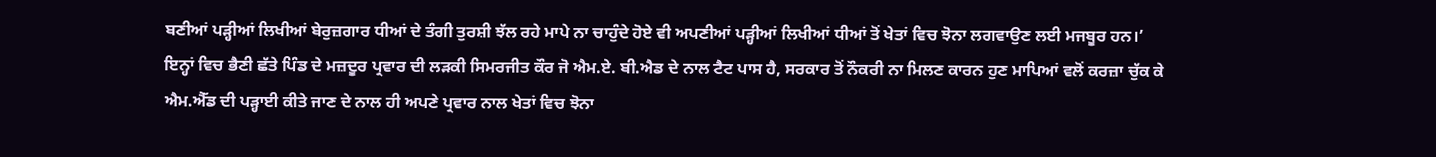ਬਣੀਆਂ ਪੜ੍ਹੀਆਂ ਲਿਖੀਆਂ ਬੇਰੁਜ਼ਗਾਰ ਧੀਆਂ ਦੇ ਤੰਗੀ ਤੁਰਸ਼ੀ ਝੱਲ ਰਹੇ ਮਾਪੇ ਨਾ ਚਾਹੁੰਦੇ ਹੋਏ ਵੀ ਅਪਣੀਆਂ ਪੜ੍ਹੀਆਂ ਲਿਖੀਆਂ ਧੀਆਂ ਤੋਂ ਖੇਤਾਂ ਵਿਚ ਝੋਨਾ ਲਗਵਾਉਣ ਲਈ ਮਜਬੂਰ ਹਨ।’
ਇਨ੍ਹਾਂ ਵਿਚ ਭੈਣੀ ਛੱਤੇ ਪਿੰਡ ਦੇ ਮਜ਼ਦੂਰ ਪ੍ਰਵਾਰ ਦੀ ਲੜਕੀ ਸਿਮਰਜੀਤ ਕੌਰ ਜੋ ਐਮ.ਏ. ਬੀ.ਐਡ ਦੇ ਨਾਲ ਟੈਟ ਪਾਸ ਹੈ, ਸਰਕਾਰ ਤੋਂ ਨੌਕਰੀ ਨਾ ਮਿਲਣ ਕਾਰਨ ਹੁਣ ਮਾਪਿਆਂ ਵਲੋਂ ਕਰਜ਼ਾ ਚੁੱਕ ਕੇ ਐਮ.ਐੱਡ ਦੀ ਪੜ੍ਹਾਈ ਕੀਤੇ ਜਾਣ ਦੇ ਨਾਲ ਹੀ ਅਪਣੇ ਪ੍ਰਵਾਰ ਨਾਲ ਖੇਤਾਂ ਵਿਚ ਝੋਨਾ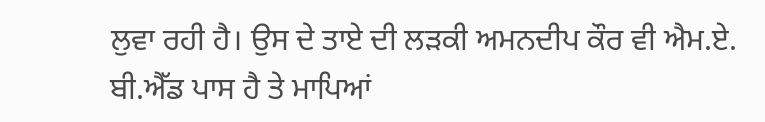ਲੁਵਾ ਰਹੀ ਹੈ। ਉਸ ਦੇ ਤਾਏ ਦੀ ਲੜਕੀ ਅਮਨਦੀਪ ਕੌਰ ਵੀ ਐਮ.ਏ. ਬੀ.ਐੱਡ ਪਾਸ ਹੈ ਤੇ ਮਾਪਿਆਂ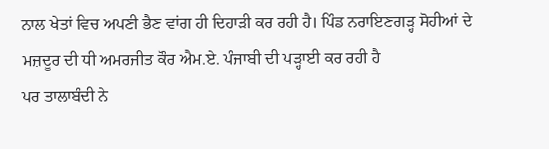ਨਾਲ ਖੇਤਾਂ ਵਿਚ ਅਪਣੀ ਭੈਣ ਵਾਂਗ ਹੀ ਦਿਹਾੜੀ ਕਰ ਰਹੀ ਹੈ। ਪਿੰਡ ਨਰਾਇਣਗੜ੍ਹ ਸੋਹੀਆਂ ਦੇ ਮਜ਼ਦੂਰ ਦੀ ਧੀ ਅਮਰਜੀਤ ਕੌਰ ਐਮ.ਏ. ਪੰਜਾਬੀ ਦੀ ਪੜ੍ਹਾਈ ਕਰ ਰਹੀ ਹੈ
ਪਰ ਤਾਲਾਬੰਦੀ ਨੇ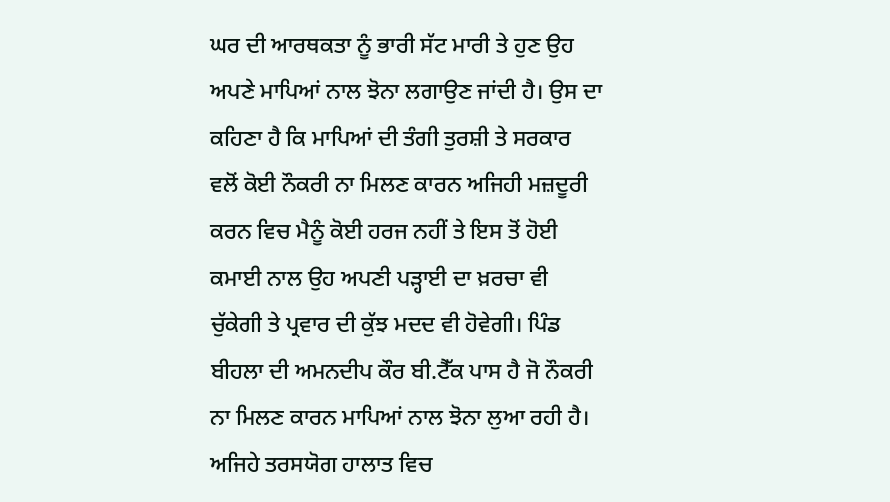ਘਰ ਦੀ ਆਰਥਕਤਾ ਨੂੰ ਭਾਰੀ ਸੱਟ ਮਾਰੀ ਤੇ ਹੁਣ ਉਹ ਅਪਣੇ ਮਾਪਿਆਂ ਨਾਲ ਝੋਨਾ ਲਗਾਉਣ ਜਾਂਦੀ ਹੈ। ਉਸ ਦਾ ਕਹਿਣਾ ਹੈ ਕਿ ਮਾਪਿਆਂ ਦੀ ਤੰਗੀ ਤੁਰਸ਼ੀ ਤੇ ਸਰਕਾਰ ਵਲੋਂ ਕੋਈ ਨੌਕਰੀ ਨਾ ਮਿਲਣ ਕਾਰਨ ਅਜਿਹੀ ਮਜ਼ਦੂਰੀ ਕਰਨ ਵਿਚ ਮੈਨੂੰ ਕੋਈ ਹਰਜ ਨਹੀਂ ਤੇ ਇਸ ਤੋਂ ਹੋਈ ਕਮਾਈ ਨਾਲ ਉਹ ਅਪਣੀ ਪੜ੍ਹਾਈ ਦਾ ਖ਼ਰਚਾ ਵੀ ਚੁੱਕੇਗੀ ਤੇ ਪ੍ਰਵਾਰ ਦੀ ਕੁੱਝ ਮਦਦ ਵੀ ਹੋਵੇਗੀ। ਪਿੰਡ ਬੀਹਲਾ ਦੀ ਅਮਨਦੀਪ ਕੌਰ ਬੀ.ਟੈੱਕ ਪਾਸ ਹੈ ਜੋ ਨੌਕਰੀ ਨਾ ਮਿਲਣ ਕਾਰਨ ਮਾਪਿਆਂ ਨਾਲ ਝੋਨਾ ਲੁਆ ਰਹੀ ਹੈ।
ਅਜਿਹੇ ਤਰਸਯੋਗ ਹਾਲਾਤ ਵਿਚ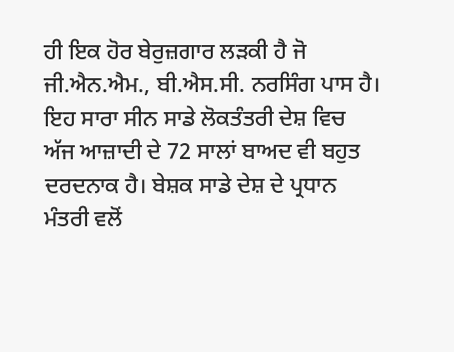ਹੀ ਇਕ ਹੋਰ ਬੇਰੁਜ਼ਗਾਰ ਲੜਕੀ ਹੈ ਜੋ ਜੀ.ਐਨ.ਐਮ., ਬੀ.ਐਸ.ਸੀ. ਨਰਸਿੰਗ ਪਾਸ ਹੈ। ਇਹ ਸਾਰਾ ਸੀਨ ਸਾਡੇ ਲੋਕਤੰਤਰੀ ਦੇਸ਼ ਵਿਚ ਅੱਜ ਆਜ਼ਾਦੀ ਦੇ 72 ਸਾਲਾਂ ਬਾਅਦ ਵੀ ਬਹੁਤ ਦਰਦਨਾਕ ਹੈ। ਬੇਸ਼ਕ ਸਾਡੇ ਦੇਸ਼ ਦੇ ਪ੍ਰਧਾਨ ਮੰਤਰੀ ਵਲੋਂ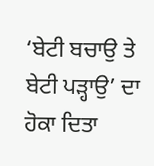‘ਬੇਟੀ ਬਚਾਉ ਤੇ ਬੇਟੀ ਪੜ੍ਹਾਉ’ ਦਾ ਹੋਕਾ ਦਿਤਾ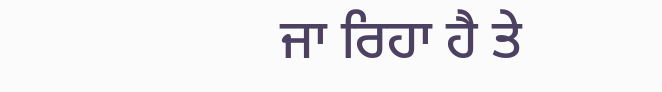ਜਾ ਰਿਹਾ ਹੈ ਤੇ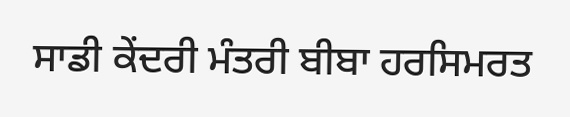ਸਾਡੀ ਕੇਂਦਰੀ ਮੰਤਰੀ ਬੀਬਾ ਹਰਸਿਮਰਤ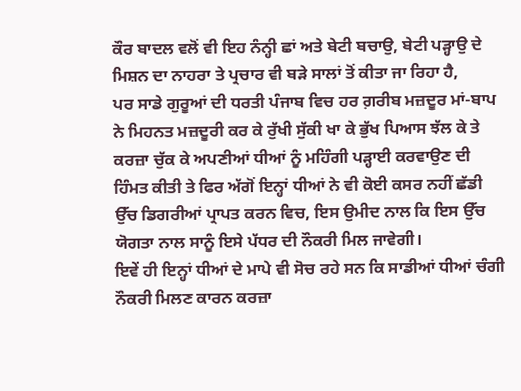ਕੌਰ ਬਾਦਲ ਵਲੋਂ ਵੀ ਇਹ ਨੰਨ੍ਹੀ ਛਾਂ ਅਤੇ ਬੇਟੀ ਬਚਾਉ, ਬੇਟੀ ਪੜ੍ਹਾਉ ਦੇ ਮਿਸ਼ਨ ਦਾ ਨਾਹਰਾ ਤੇ ਪ੍ਰਚਾਰ ਵੀ ਬੜੇ ਸਾਲਾਂ ਤੋਂ ਕੀਤਾ ਜਾ ਰਿਹਾ ਹੈ,
ਪਰ ਸਾਡੇ ਗੁਰੂਆਂ ਦੀ ਧਰਤੀ ਪੰਜਾਬ ਵਿਚ ਹਰ ਗ਼ਰੀਬ ਮਜ਼ਦੂਰ ਮਾਂ-ਬਾਪ ਨੇ ਮਿਹਨਤ ਮਜ਼ਦੂਰੀ ਕਰ ਕੇ ਰੁੱਖੀ ਸੁੱਕੀ ਖਾ ਕੇ ਭੁੱਖ ਪਿਆਸ ਝੱਲ ਕੇ ਤੇ ਕਰਜ਼ਾ ਚੁੱਕ ਕੇ ਅਪਣੀਆਂ ਧੀਆਂ ਨੂੰ ਮਹਿੰਗੀ ਪੜ੍ਹਾਈ ਕਰਵਾਉਣ ਦੀ ਹਿੰਮਤ ਕੀਤੀ ਤੇ ਫਿਰ ਅੱਗੋਂ ਇਨ੍ਹਾਂ ਧੀਆਂ ਨੇ ਵੀ ਕੋਈ ਕਸਰ ਨਹੀਂ ਛੱਡੀ ਉੱਚ ਡਿਗਰੀਆਂ ਪ੍ਰਾਪਤ ਕਰਨ ਵਿਚ, ਇਸ ਉਮੀਦ ਨਾਲ ਕਿ ਇਸ ਉੱਚ ਯੋਗਤਾ ਨਾਲ ਸਾਨੂੰ ਇਸੇ ਪੱਧਰ ਦੀ ਨੌਕਰੀ ਮਿਲ ਜਾਵੇਗੀ।
ਇਵੇਂ ਹੀ ਇਨ੍ਹਾਂ ਧੀਆਂ ਦੇ ਮਾਪੇ ਵੀ ਸੋਚ ਰਹੇ ਸਨ ਕਿ ਸਾਡੀਆਂ ਧੀਆਂ ਚੰਗੀ ਨੌਕਰੀ ਮਿਲਣ ਕਾਰਨ ਕਰਜ਼ਾ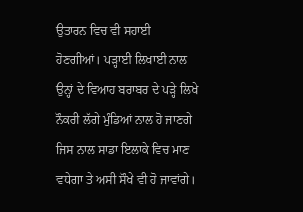ਉਤਾਰਨ ਵਿਚ ਵੀ ਸਹਾਈ ਹੋਣਗੀਆਂ। ਪੜ੍ਹਾਈ ਲਿਖਾਈ ਨਾਲ ਉਨ੍ਹਾਂ ਦੇ ਵਿਆਹ ਬਰਾਬਰ ਦੇ ਪੜ੍ਹੇ ਲਿਖੇ ਨੌਕਰੀ ਲੱਗੇ ਮੁੰਡਿਆਂ ਨਾਲ ਹੋ ਜਾਣਗੇ ਜਿਸ ਨਾਲ ਸਾਡਾ ਇਲਾਕੇ ਵਿਚ ਮਾਣ ਵਧੇਗਾ ਤੇ ਅਸੀ ਸੌਖੇ ਵੀ ਹੋ ਜਾਵਾਂਗੇ।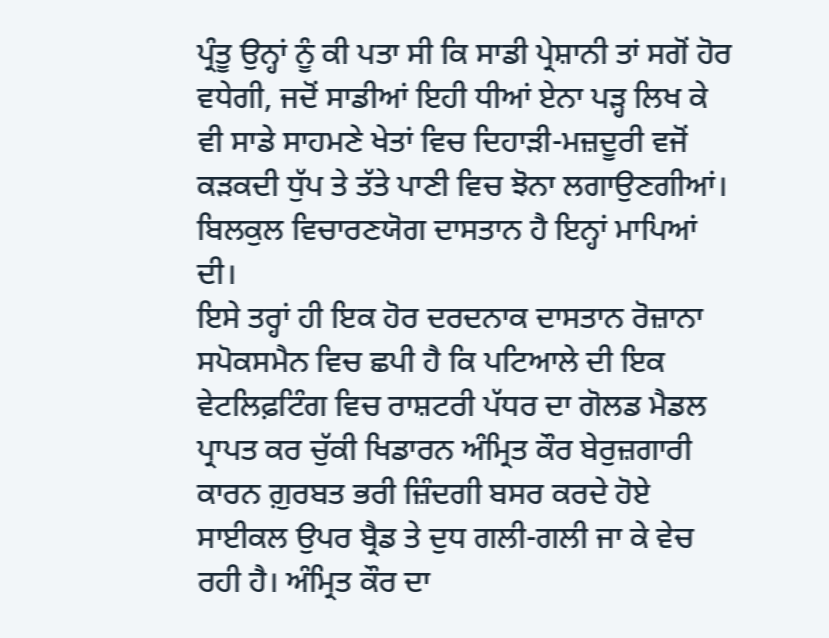ਪ੍ਰੰਤੂ ਉਨ੍ਹਾਂ ਨੂੰ ਕੀ ਪਤਾ ਸੀ ਕਿ ਸਾਡੀ ਪ੍ਰੇਸ਼ਾਨੀ ਤਾਂ ਸਗੋਂ ਹੋਰ ਵਧੇਗੀ, ਜਦੋਂ ਸਾਡੀਆਂ ਇਹੀ ਧੀਆਂ ਏਨਾ ਪੜ੍ਹ ਲਿਖ ਕੇ ਵੀ ਸਾਡੇ ਸਾਹਮਣੇ ਖੇਤਾਂ ਵਿਚ ਦਿਹਾੜੀ-ਮਜ਼ਦੂਰੀ ਵਜੋਂ ਕੜਕਦੀ ਧੁੱਪ ਤੇ ਤੱਤੇ ਪਾਣੀ ਵਿਚ ਝੋਨਾ ਲਗਾਉਣਗੀਆਂ। ਬਿਲਕੁਲ ਵਿਚਾਰਣਯੋਗ ਦਾਸਤਾਨ ਹੈ ਇਨ੍ਹਾਂ ਮਾਪਿਆਂ ਦੀ।
ਇਸੇ ਤਰ੍ਹਾਂ ਹੀ ਇਕ ਹੋਰ ਦਰਦਨਾਕ ਦਾਸਤਾਨ ਰੋਜ਼ਾਨਾ ਸਪੋਕਸਮੈਨ ਵਿਚ ਛਪੀ ਹੈ ਕਿ ਪਟਿਆਲੇ ਦੀ ਇਕ ਵੇਟਲਿਫ਼ਟਿੰਗ ਵਿਚ ਰਾਸ਼ਟਰੀ ਪੱਧਰ ਦਾ ਗੋਲਡ ਮੈਡਲ ਪ੍ਰਾਪਤ ਕਰ ਚੁੱਕੀ ਖਿਡਾਰਨ ਅੰਮ੍ਰਿਤ ਕੌਰ ਬੇਰੁਜ਼ਗਾਰੀ ਕਾਰਨ ਗ਼ੁਰਬਤ ਭਰੀ ਜ਼ਿੰਦਗੀ ਬਸਰ ਕਰਦੇ ਹੋਏ ਸਾਈਕਲ ਉਪਰ ਬ੍ਰੈਡ ਤੇ ਦੁਧ ਗਲੀ-ਗਲੀ ਜਾ ਕੇ ਵੇਚ ਰਹੀ ਹੈ। ਅੰਮ੍ਰਿਤ ਕੌਰ ਦਾ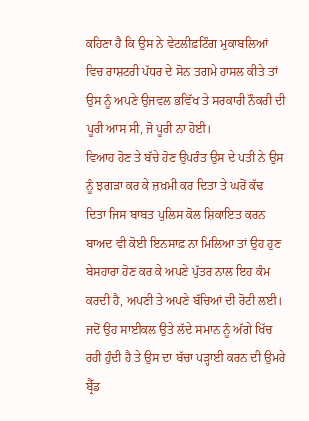ਕਹਿਣਾ ਹੈ ਕਿ ਉਸ ਨੇ ਵੇਟਲੀਫ਼ਟਿੰਗ ਮੁਕਾਬਲਿਆਂ ਵਿਚ ਰਾਸ਼ਟਰੀ ਪੱਧਰ ਦੇ ਸੋਨ ਤਗਮੇ ਹਾਸਲ ਕੀਤੇ ਤਾਂ ਉਸ ਨੂੰ ਅਪਣੇ ਉਜਵਲ ਭਵਿੱਖ ਤੇ ਸਰਕਾਰੀ ਨੌਕਰੀ ਦੀ ਪੂਰੀ ਆਸ ਸੀ, ਜੋ ਪੂਰੀ ਨਾ ਹੋਈ।
ਵਿਆਹ ਹੋਣ ਤੇ ਬੱਚੇ ਹੋਣ ਉਪਰੰਤ ਉਸ ਦੇ ਪਤੀ ਨੇ ਉਸ ਨੂੰ ਝਗੜਾ ਕਰ ਕੇ ਜ਼ਖ਼ਮੀ ਕਰ ਦਿਤਾ ਤੇ ਘਰੋਂ ਕੱਢ ਦਿਤਾ ਜਿਸ ਬਾਬਤ ਪੁਲਿਸ ਕੋਲ ਸ਼ਿਕਾਇਤ ਕਰਨ ਬਾਅਦ ਵੀ ਕੋਈ ਇਨਸਾਫ਼ ਨਾ ਮਿਲਿਆ ਤਾਂ ਉਹ ਹੁਣ ਬੇਸਹਾਰਾ ਹੋਣ ਕਰ ਕੇ ਅਪਣੇ ਪੁੱਤਰ ਨਾਲ ਇਹ ਕੰਮ ਕਰਦੀ ਹੈ, ਅਪਣੀ ਤੇ ਅਪਣੇ ਬੱਚਿਆਂ ਦੀ ਰੋਟੀ ਲਈ। ਜਦੋਂ ਉਹ ਸਾਈਕਲ ਉਤੇ ਲੱਦੇ ਸਮਾਨ ਨੂੰ ਅੱਗੇ ਖਿੱਚ ਰਹੀ ਹੁੰਦੀ ਹੈ ਤੇ ਉਸ ਦਾ ਬੱਚਾ ਪੜ੍ਹਾਈ ਕਰਨ ਦੀ ਉਮਰੇ ਬ੍ਰੈੱਡ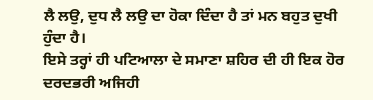ਲੈ ਲਉ, ਦੁਧ ਲੈ ਲਉ ਦਾ ਹੋਕਾ ਦਿੰਦਾ ਹੈ ਤਾਂ ਮਨ ਬਹੁਤ ਦੁਖੀ ਹੁੰਦਾ ਹੈ।
ਇਸੇ ਤਰ੍ਹਾਂ ਹੀ ਪਟਿਆਲਾ ਦੇ ਸਮਾਣਾ ਸ਼ਹਿਰ ਦੀ ਹੀ ਇਕ ਹੋਰ ਦਰਦਭਰੀ ਅਜਿਹੀ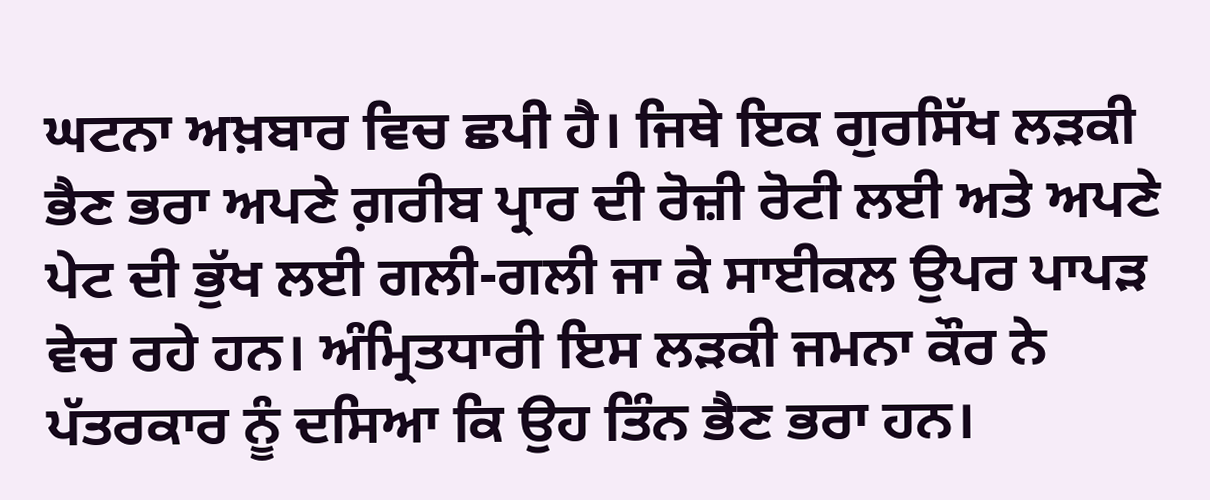ਘਟਨਾ ਅਖ਼ਬਾਰ ਵਿਚ ਛਪੀ ਹੈ। ਜਿਥੇ ਇਕ ਗੁਰਸਿੱਖ ਲੜਕੀ ਭੈਣ ਭਰਾ ਅਪਣੇ ਗ਼ਰੀਬ ਪ੍ਰਾਰ ਦੀ ਰੋਜ਼ੀ ਰੋਟੀ ਲਈ ਅਤੇ ਅਪਣੇ ਪੇਟ ਦੀ ਭੁੱਖ ਲਈ ਗਲੀ-ਗਲੀ ਜਾ ਕੇ ਸਾਈਕਲ ਉਪਰ ਪਾਪੜ ਵੇਚ ਰਹੇ ਹਨ। ਅੰਮ੍ਰਿਤਧਾਰੀ ਇਸ ਲੜਕੀ ਜਮਨਾ ਕੌਰ ਨੇ ਪੱਤਰਕਾਰ ਨੂੰ ਦਸਿਆ ਕਿ ਉਹ ਤਿੰਨ ਭੈਣ ਭਰਾ ਹਨ।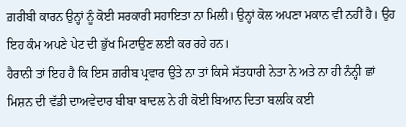ਗ਼ਰੀਬੀ ਕਾਰਨ ਉਨ੍ਹਾਂ ਨੂੰ ਕੋਈ ਸਰਕਾਰੀ ਸਹਾਇਤਾ ਨਾ ਮਿਲੀ। ਉਨ੍ਹਾਂ ਕੋਲ ਅਪਣਾ ਮਕਾਨ ਵੀ ਨਹੀਂ ਹੈ। ਉਹ ਇਹ ਕੰਮ ਅਪਣੇ ਪੇਟ ਦੀ ਭੁੱਖ ਮਿਟਾਉਣ ਲਈ ਕਰ ਰਹੇ ਹਨ।
ਹੈਰਾਨੀ ਤਾਂ ਇਹ ਹੈ ਕਿ ਇਸ ਗ਼ਰੀਬ ਪ੍ਰਵਾਰ ਉਤੇ ਨਾ ਤਾਂ ਕਿਸੇ ਸੱਤਧਾਰੀ ਨੇਤਾ ਨੇ ਅਤੇ ਨਾ ਹੀ ਨੰਨ੍ਹੀ ਛਾਂ ਮਿਸ਼ਨ ਦੀ ਵੱਡੀ ਦਾਅਵੇਦਾਰ ਬੀਬਾ ਬਾਦਲ ਨੇ ਹੀ ਕੋਈ ਬਿਆਨ ਦਿਤਾ ਬਲਕਿ ਕਈ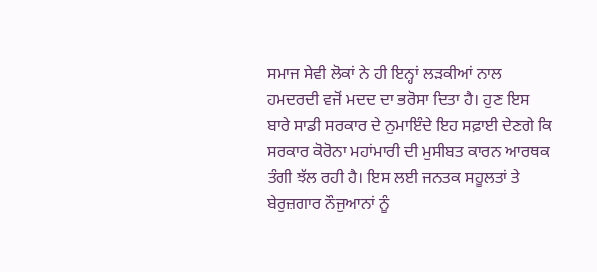ਸਮਾਜ ਸੇਵੀ ਲੋਕਾਂ ਨੇ ਹੀ ਇਨ੍ਹਾਂ ਲੜਕੀਆਂ ਨਾਲ ਹਮਦਰਦੀ ਵਜੋਂ ਮਦਦ ਦਾ ਭਰੋਸਾ ਦਿਤਾ ਹੈ। ਹੁਣ ਇਸ ਬਾਰੇ ਸਾਡੀ ਸਰਕਾਰ ਦੇ ਨੁਮਾਇੰਦੇ ਇਹ ਸਫ਼ਾਈ ਦੇਣਗੇ ਕਿ ਸਰਕਾਰ ਕੋਰੋਨਾ ਮਹਾਂਮਾਰੀ ਦੀ ਮੁਸੀਬਤ ਕਾਰਨ ਆਰਥਕ ਤੰਗੀ ਝੱਲ ਰਹੀ ਹੈ। ਇਸ ਲਈ ਜਨਤਕ ਸਹੂਲਤਾਂ ਤੇ ਬੇਰੁਜ਼ਗਾਰ ਨੌਜੁਆਨਾਂ ਨੂੰ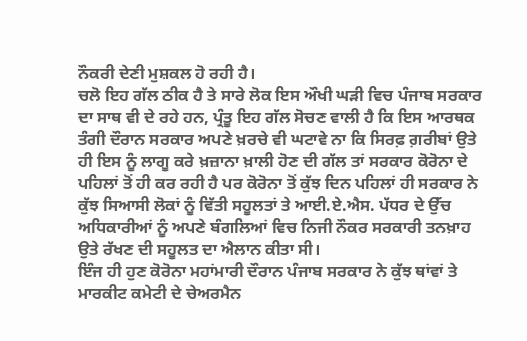ਨੌਕਰੀ ਦੇਣੀ ਮੁਸ਼ਕਲ ਹੋ ਰਹੀ ਹੈ।
ਚਲੋ ਇਹ ਗੱਲ ਠੀਕ ਹੈ ਤੇ ਸਾਰੇ ਲੋਕ ਇਸ ਔਖੀ ਘੜੀ ਵਿਚ ਪੰਜਾਬ ਸਰਕਾਰ ਦਾ ਸਾਥ ਵੀ ਦੇ ਰਹੇ ਹਨ, ਪ੍ਰੰਤੂ ਇਹ ਗੱਲ ਸੋਚਣ ਵਾਲੀ ਹੈ ਕਿ ਇਸ ਆਰਥਕ ਤੰਗੀ ਦੌਰਾਨ ਸਰਕਾਰ ਅਪਣੇ ਖ਼ਰਚੇ ਵੀ ਘਟਾਵੇ ਨਾ ਕਿ ਸਿਰਫ਼ ਗ਼ਰੀਬਾਂ ਉਤੇ ਹੀ ਇਸ ਨੂੰ ਲਾਗੂ ਕਰੇ ਖ਼ਜ਼ਾਨਾ ਖ਼ਾਲੀ ਹੋਣ ਦੀ ਗੱਲ ਤਾਂ ਸਰਕਾਰ ਕੋਰੋਨਾ ਦੇ ਪਹਿਲਾਂ ਤੋਂ ਹੀ ਕਰ ਰਹੀ ਹੈ ਪਰ ਕੋਰੋਨਾ ਤੋਂ ਕੁੱਝ ਦਿਨ ਪਹਿਲਾਂ ਹੀ ਸਰਕਾਰ ਨੇ ਕੁੱਝ ਸਿਆਸੀ ਲੋਕਾਂ ਨੂੰ ਵਿੱਤੀ ਸਹੂਲਤਾਂ ਤੇ ਆਈ.ਏ.ਐਸ. ਪੱਧਰ ਦੇ ਉੱਚ ਅਧਿਕਾਰੀਆਂ ਨੂੰ ਅਪਣੇ ਬੰਗਲਿਆਂ ਵਿਚ ਨਿਜੀ ਨੌਕਰ ਸਰਕਾਰੀ ਤਨਖ਼ਾਹ ਉਤੇ ਰੱਖਣ ਦੀ ਸਹੂਲਤ ਦਾ ਐਲਾਨ ਕੀਤਾ ਸੀ।
ਇੰਜ ਹੀ ਹੁਣ ਕੋਰੋਨਾ ਮਹਾਂਮਾਰੀ ਦੌਰਾਨ ਪੰਜਾਬ ਸਰਕਾਰ ਨੇ ਕੁੱਝ ਥਾਂਵਾਂ ਤੇ ਮਾਰਕੀਟ ਕਮੇਟੀ ਦੇ ਚੇਅਰਮੈਨ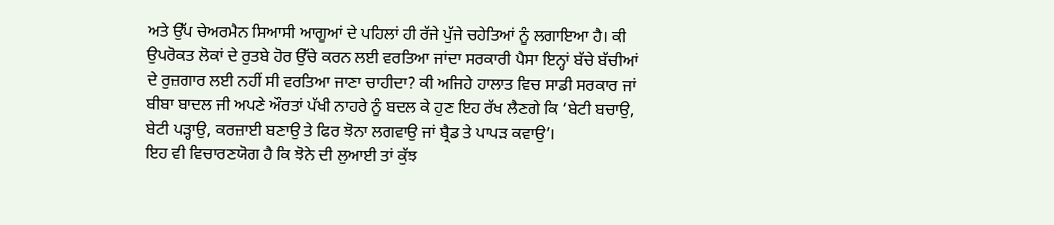ਅਤੇ ਉੱਪ ਚੇਅਰਮੈਨ ਸਿਆਸੀ ਆਗੂਆਂ ਦੇ ਪਹਿਲਾਂ ਹੀ ਰੱਜੇ ਪੁੱਜੇ ਚਹੇਤਿਆਂ ਨੂੰ ਲਗਾਇਆ ਹੈ। ਕੀ ਉਪਰੋਕਤ ਲੋਕਾਂ ਦੇ ਰੁਤਬੇ ਹੋਰ ਉੱਚੇ ਕਰਨ ਲਈ ਵਰਤਿਆ ਜਾਂਦਾ ਸਰਕਾਰੀ ਪੈਸਾ ਇਨ੍ਹਾਂ ਬੱਚੇ ਬੱਚੀਆਂ ਦੇ ਰੁਜ਼ਗਾਰ ਲਈ ਨਹੀਂ ਸੀ ਵਰਤਿਆ ਜਾਣਾ ਚਾਹੀਦਾ? ਕੀ ਅਜਿਹੇ ਹਾਲਾਤ ਵਿਚ ਸਾਡੀ ਸਰਕਾਰ ਜਾਂ ਬੀਬਾ ਬਾਦਲ ਜੀ ਅਪਣੇ ਔਰਤਾਂ ਪੱਖੀ ਨਾਹਰੇ ਨੂੰ ਬਦਲ ਕੇ ਹੁਣ ਇਹ ਰੱਖ ਲੈਣਗੇ ਕਿ ‘ਬੇਟੀ ਬਚਾਉ, ਬੇਟੀ ਪੜ੍ਹਾਉ, ਕਰਜ਼ਾਈ ਬਣਾਉ ਤੇ ਫਿਰ ਝੋਨਾ ਲਗਵਾਉ ਜਾਂ ਬ੍ਰੈਡ ਤੇ ਪਾਪੜ ਕਵਾਉ’।
ਇਹ ਵੀ ਵਿਚਾਰਣਯੋਗ ਹੈ ਕਿ ਝੋਨੇ ਦੀ ਲੁਆਈ ਤਾਂ ਕੁੱਝ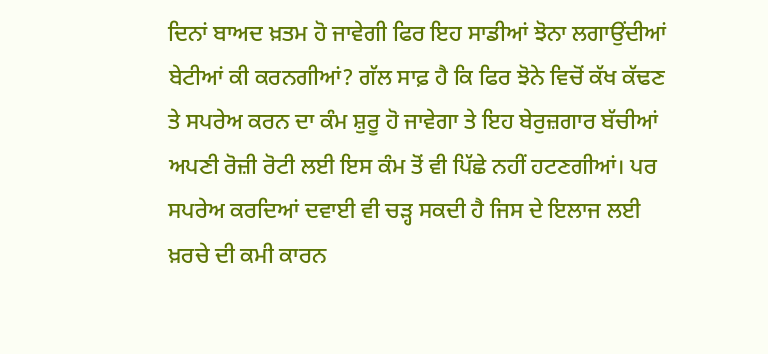ਦਿਨਾਂ ਬਾਅਦ ਖ਼ਤਮ ਹੋ ਜਾਵੇਗੀ ਫਿਰ ਇਹ ਸਾਡੀਆਂ ਝੋਨਾ ਲਗਾਉਂਦੀਆਂ ਬੇਟੀਆਂ ਕੀ ਕਰਨਗੀਆਂ? ਗੱਲ ਸਾਫ਼ ਹੈ ਕਿ ਫਿਰ ਝੋਨੇ ਵਿਚੋਂ ਕੱਖ ਕੱਢਣ ਤੇ ਸਪਰੇਅ ਕਰਨ ਦਾ ਕੰਮ ਸ਼ੁਰੂ ਹੋ ਜਾਵੇਗਾ ਤੇ ਇਹ ਬੇਰੁਜ਼ਗਾਰ ਬੱਚੀਆਂ ਅਪਣੀ ਰੋਜ਼ੀ ਰੋਟੀ ਲਈ ਇਸ ਕੰਮ ਤੋਂ ਵੀ ਪਿੱਛੇ ਨਹੀਂ ਹਟਣਗੀਆਂ। ਪਰ ਸਪਰੇਅ ਕਰਦਿਆਂ ਦਵਾਈ ਵੀ ਚੜ੍ਹ ਸਕਦੀ ਹੈ ਜਿਸ ਦੇ ਇਲਾਜ ਲਈ ਖ਼ਰਚੇ ਦੀ ਕਮੀ ਕਾਰਨ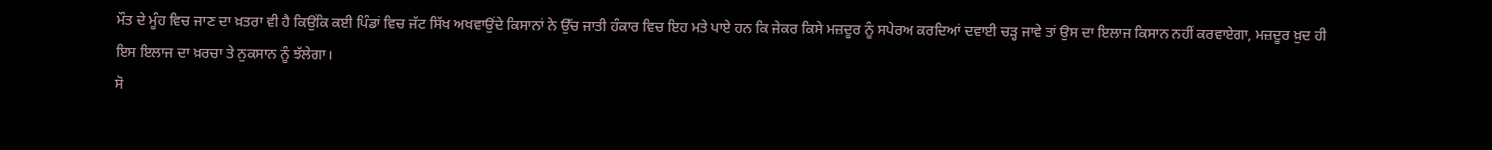ਮੌਤ ਦੇ ਮੂੰਹ ਵਿਚ ਜਾਣ ਦਾ ਖ਼ਤਰਾ ਵੀ ਹੈ ਕਿਉਂਕਿ ਕਈ ਪਿੰਡਾਂ ਵਿਚ ਜੱਟ ਸਿੱਖ ਅਖਵਾਉਂਦੇ ਕਿਸਾਨਾਂ ਨੇ ਉੱਚ ਜਾਤੀ ਹੰਕਾਰ ਵਿਚ ਇਹ ਮਤੇ ਪਾਏ ਹਨ ਕਿ ਜੇਕਰ ਕਿਸੇ ਮਜ਼ਦੂਰ ਨੂੰ ਸਪੇਰਅ ਕਰਦਿਆਂ ਦਵਾਈ ਚੜ੍ਹ ਜਾਵੇ ਤਾਂ ਉਸ ਦਾ ਇਲਾਜ ਕਿਸਾਨ ਨਹੀਂ ਕਰਵਾਏਗਾ, ਮਜ਼ਦੂਰ ਖ਼ੁਦ ਹੀ ਇਸ ਇਲਾਜ ਦਾ ਖ਼ਰਚਾ ਤੇ ਨੁਕਸਾਨ ਨੂੰ ਝੱਲੇਗਾ।
ਸੋ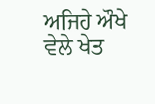ਅਜਿਹੇ ਔਖੇ ਵੇਲੇ ਖੇਤ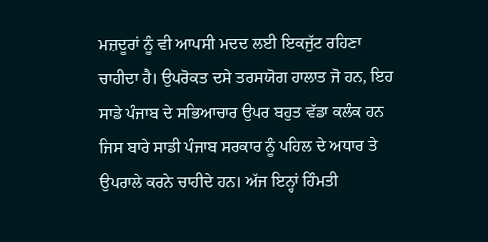ਮਜ਼ਦੂਰਾਂ ਨੂੰ ਵੀ ਆਪਸੀ ਮਦਦ ਲਈ ਇਕਜੁੱਟ ਰਹਿਣਾ ਚਾਹੀਦਾ ਹੈ। ਉਪਰੋਕਤ ਦਸੇ ਤਰਸਯੋਗ ਹਾਲਾਤ ਜੋ ਹਨ, ਇਹ ਸਾਡੇ ਪੰਜਾਬ ਦੇ ਸਭਿਆਚਾਰ ਉਪਰ ਬਹੁਤ ਵੱਡਾ ਕਲੰਕ ਹਨ ਜਿਸ ਬਾਰੇ ਸਾਡੀ ਪੰਜਾਬ ਸਰਕਾਰ ਨੂੰ ਪਹਿਲ ਦੇ ਅਧਾਰ ਤੇ ਉਪਰਾਲੇ ਕਰਨੇ ਚਾਹੀਦੇ ਹਨ। ਅੱਜ ਇਨ੍ਹਾਂ ਹਿੰਮਤੀ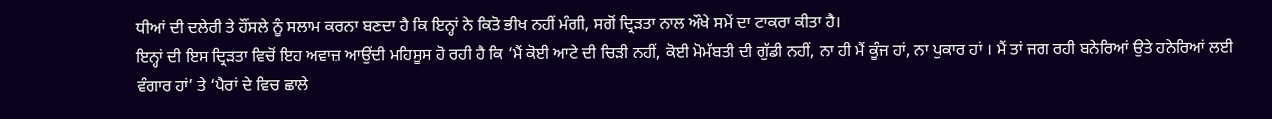ਧੀਆਂ ਦੀ ਦਲੇਰੀ ਤੇ ਹੌਂਸਲੇ ਨੂੰ ਸਲਾਮ ਕਰਨਾ ਬਣਦਾ ਹੈ ਕਿ ਇਨ੍ਹਾਂ ਨੇ ਕਿਤੋ ਭੀਖ ਨਹੀਂ ਮੰਗੀ, ਸਗੋਂ ਦ੍ਰਿੜਤਾ ਨਾਲ ਔਖੇ ਸਮੇਂ ਦਾ ਟਾਕਰਾ ਕੀਤਾ ਹੈ।
ਇਨ੍ਹਾਂ ਦੀ ਇਸ ਦ੍ਰਿੜਤਾ ਵਿਚੋਂ ਇਹ ਅਵਾਜ਼ ਆਉਂਦੀ ਮਹਿਸੂਸ ਹੋ ਰਹੀ ਹੈ ਕਿ ‘ਮੈਂ ਕੋਈ ਆਟੇ ਦੀ ਚਿੜੀ ਨਹੀਂ, ਕੋਈ ਮੋਮੱਬਤੀ ਦੀ ਗੁੱਡੀ ਨਹੀਂ, ਨਾ ਹੀ ਮੈਂ ਕੂੰਜ ਹਾਂ, ਨਾ ਪੁਕਾਰ ਹਾਂ । ਮੈਂ ਤਾਂ ਜਗ ਰਹੀ ਬਨੇਰਿਆਂ ਉਤੇ ਹਨੇਰਿਆਂ ਲਈ ਵੰਗਾਰ ਹਾਂ’ ਤੇ ‘ਪੈਰਾਂ ਦੇ ਵਿਚ ਛਾਲੇ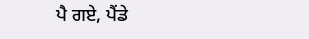ਪੈ ਗਏ, ਪੈਂਡੇ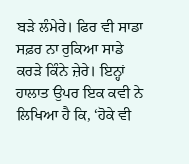ਬੜੇ ਲੰਮੇਰੇ। ਫਿਰ ਵੀ ਸਾਡਾ ਸਫ਼ਰ ਨਾ ਰੁਕਿਆ ਸਾਡੇ ਕਰੜੇ ਕਿੰਨੇ ਜ਼ੇਰੇ। ਇਨ੍ਹਾਂ ਹਾਲਾਤ ਉਪਰ ਇਕ ਕਵੀ ਨੇ ਲਿਖਿਆ ਹੈ ਕਿ, ‘ਹੋਕੇ ਵੀ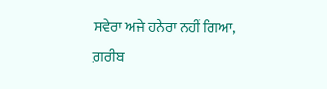ਸਵੇਰਾ ਅਜੇ ਹਨੇਰਾ ਨਹੀਂ ਗਿਆ, ਗ਼ਰੀਬ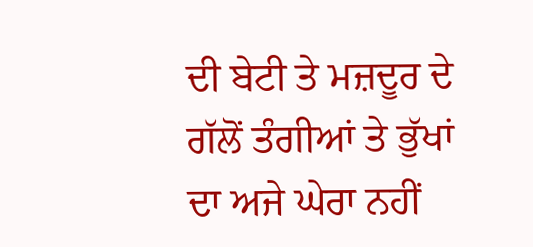ਦੀ ਬੇਟੀ ਤੇ ਮਜ਼ਦੂਰ ਦੇ ਗੱਲੋਂ ਤੰਗੀਆਂ ਤੇ ਭੁੱਖਾਂ ਦਾ ਅਜੇ ਘੇਰਾ ਨਹੀਂ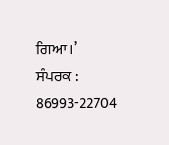ਗਿਆ।’
ਸੰਪਰਕ : 86993-22704